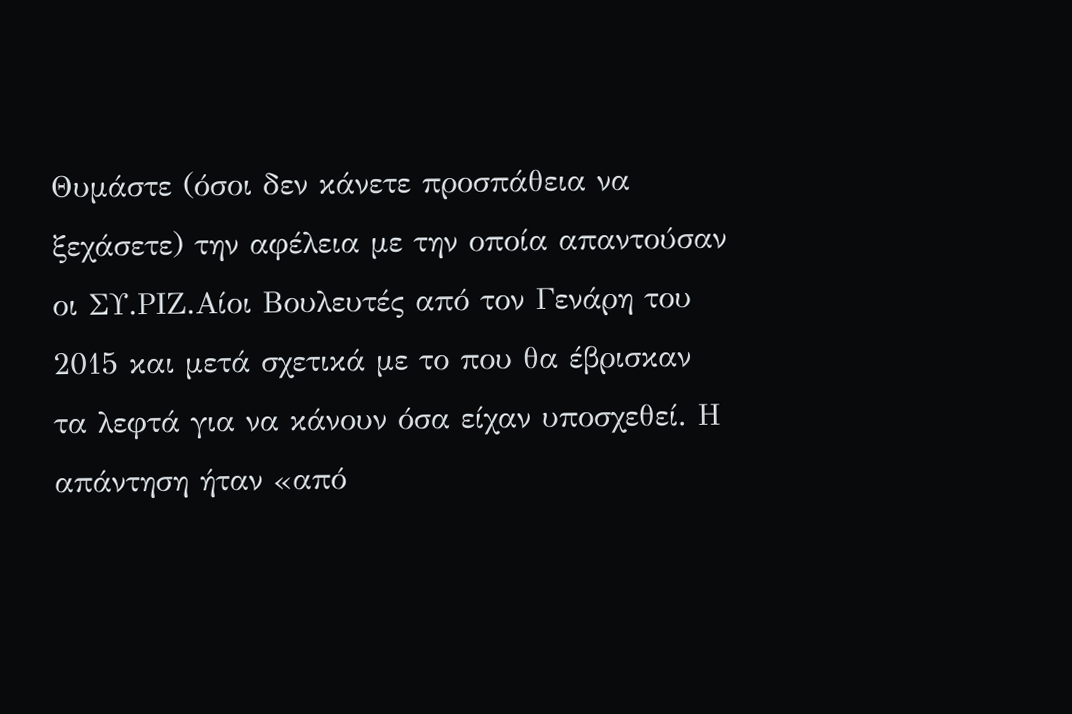Θυμάστε (όσοι δεν κάνετε προσπάθεια να ξεχάσετε) την αφέλεια με την οποία απαντούσαν οι ΣΥ.ΡΙΖ.Αίοι Βουλευτές από τον Γενάρη του 2015 και μετά σχετικά με το που θα έβρισκαν τα λεφτά για να κάνουν όσα είχαν υποσχεθεί. Η απάντηση ήταν «από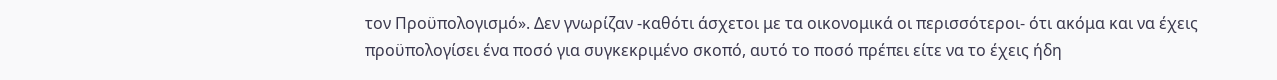τον Προϋπολογισμό». Δεν γνωρίζαν -καθότι άσχετοι με τα οικονομικά οι περισσότεροι- ότι ακόμα και να έχεις προϋπολογίσει ένα ποσό για συγκεκριμένο σκοπό, αυτό το ποσό πρέπει είτε να το έχεις ήδη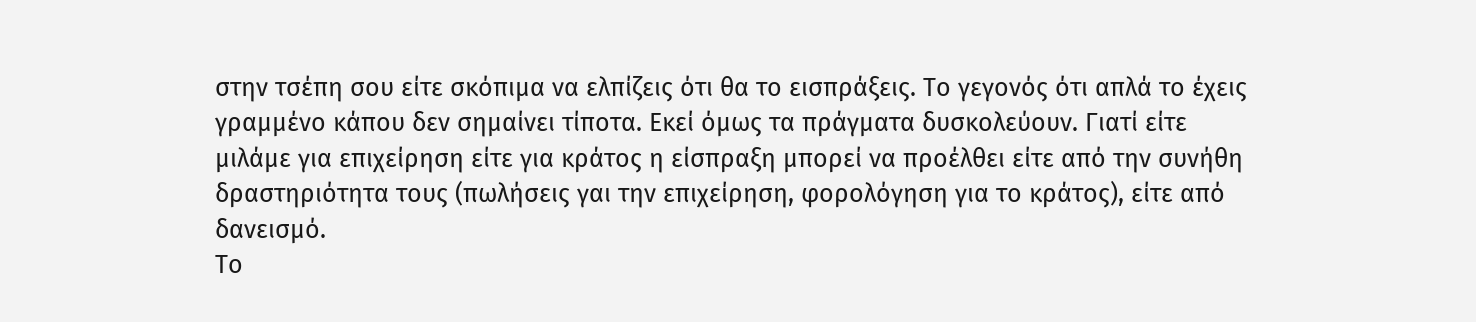στην τσέπη σου είτε σκόπιμα να ελπίζεις ότι θα το εισπράξεις. Το γεγονός ότι απλά το έχεις γραμμένο κάπου δεν σημαίνει τίποτα. Εκεί όμως τα πράγματα δυσκολεύουν. Γιατί είτε μιλάμε για επιχείρηση είτε για κράτος η είσπραξη μπορεί να προέλθει είτε από την συνήθη δραστηριότητα τους (πωλήσεις γαι την επιχείρηση, φορολόγηση για το κράτος), είτε από δανεισμό.
Το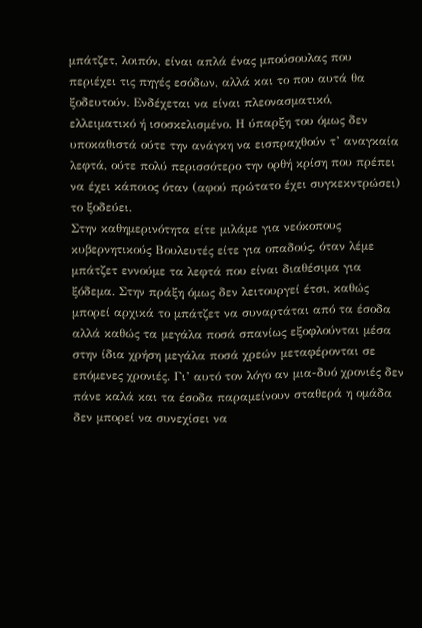μπάτζετ, λοιπόν, είναι απλά ένας μπούσουλας που περιέχει τις πηγές εσόδων, αλλά και το που αυτά θα ξοδευτούν. Ενδέχεται να είναι πλεονασματικό, ελλειματικό ή ισοσκελισμένο. Η ύπαρξη του όμως δεν υποκαθιστά ούτε την ανάγκη να εισπραχθούν τ’ αναγκαία λεφτά, ούτε πολύ περισσότερο την ορθή κρίση που πρέπει να έχει κάποιος όταν (αφού πρώτατο έχει συγκεκντρώσει) το ξοδεύει.
Στην καθημερινότητα είτε μιλάμε για νεόκοπους κυβερνητικούς Βουλευτές είτε για οπαδούς, όταν λέμε μπάτζετ εννούμε τα λεφτά που είναι διαθέσιμα για ξόδεμα. Στην πράξη όμως δεν λειτουργεί έτσι, καθώς μπορεί αρχικά το μπάτζετ να συναρτάται από τα έσοδα αλλά καθώς τα μεγάλα ποσά σπανίως εξοφλούνται μέσα στην ίδια χρήση μεγάλα ποσά χρεών μεταφέρονται σε επόμενες χρονιές. Γι’ αυτό τον λόγο αν μια-δυό χρονιές δεν πάνε καλά και τα έσοδα παραμείνουν σταθερά η ομάδα δεν μπορεί να συνεχίσει να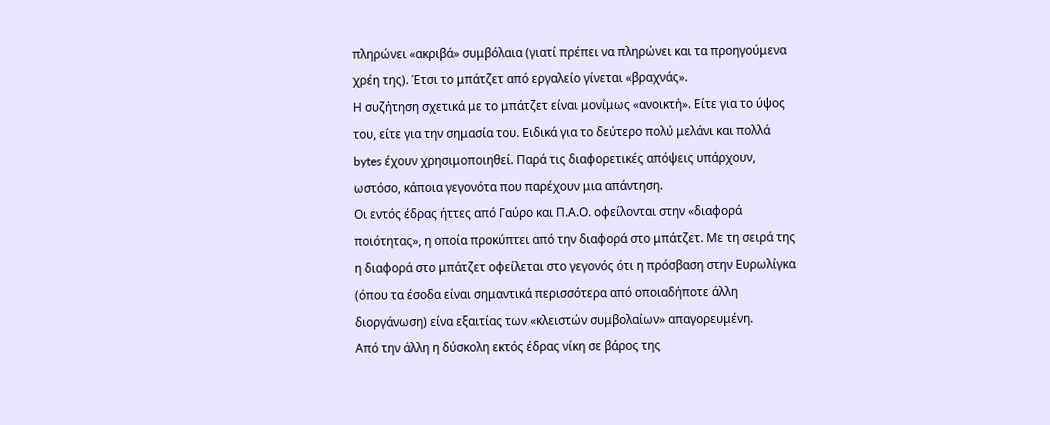πληρώνει «ακριβά» συμβόλαια (γιατί πρέπει να πληρώνει και τα προηγούμενα χρέη της). Έτσι το μπάτζετ από εργαλείο γίνεται «βραχνάς».
Η συζήτηση σχετικά με το μπάτζετ είναι μονίμως «ανοικτή». Είτε για το ύψος του, είτε για την σημασία του. Ειδικά για το δεύτερο πολύ μελάνι και πολλά bytes έχουν χρησιμοποιηθεί. Παρά τις διαφορετικές απόψεις υπάρχουν, ωστόσο, κάποια γεγονότα που παρέχουν μια απάντηση.
Οι εντός έδρας ήττες από Γαύρο και Π.Α.Ο. οφείλονται στην «διαφορά ποιότητας», η οποία προκύπτει από την διαφορά στο μπάτζετ. Με τη σειρά της η διαφορά στο μπάτζετ οφείλεται στο γεγονός ότι η πρόσβαση στην Ευρωλίγκα (όπου τα έσοδα είναι σημαντικά περισσότερα από οποιαδήποτε άλλη διοργάνωση) είνα εξαιτίας των «κλειστών συμβολαίων» απαγορευμένη.
Από την άλλη η δύσκολη εκτός έδρας νίκη σε βάρος της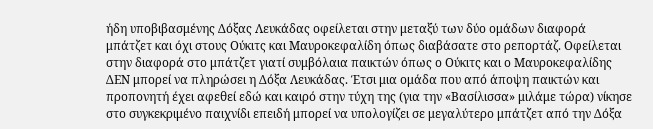ήδη υποβιβασμένης Δόξας Λευκάδας οφείλεται στην μεταξύ των δύο ομάδων διαφορά μπάτζετ και όχι στους Ούκιτς και Μαυροκεφαλίδη όπως διαβάσατε στο ρεπορτάζ. Οφείλεται στην διαφορά στο μπάτζετ γιατί συμβόλαια παικτών όπως ο Ούκιτς και ο Μαυροκεφαλίδης ΔΕΝ μπορεί να πληρώσει η Δόξα Λευκάδας. Έτσι μια ομάδα που από άποψη παικτών και προπονητή έχει αφεθεί εδώ και καιρό στην τύχη της (για την «Βασίλισσα» μιλάμε τώρα) νίκησε στο συγκεκριμένο παιχνίδι επειδή μπορεί να υπολογίζει σε μεγαλύτερο μπάτζετ από την Δόξα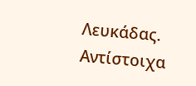Λευκάδας.
Αντίστοιχα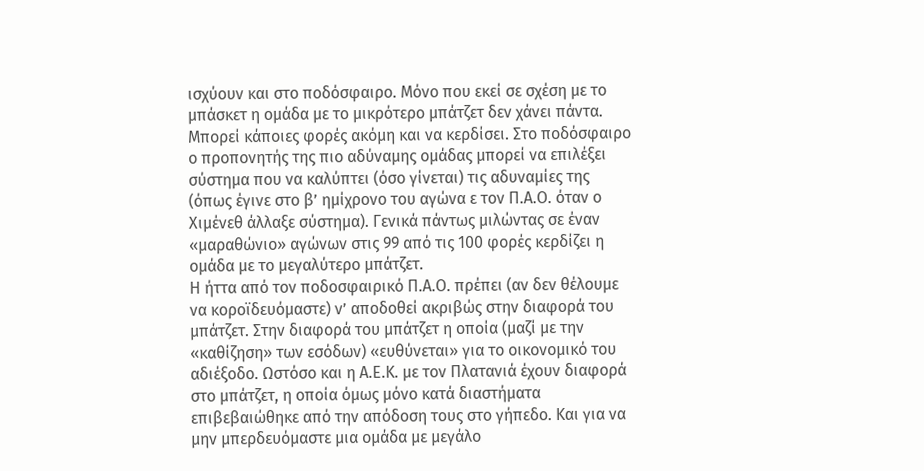ισχύουν και στο ποδόσφαιρο. Μόνο που εκεί σε σχέση με το μπάσκετ η ομάδα με το μικρότερο μπάτζετ δεν χάνει πάντα. Μπορεί κάποιες φορές ακόμη και να κερδίσει. Στο ποδόσφαιρο ο προπονητής της πιο αδύναμης ομάδας μπορεί να επιλέξει σύστημα που να καλύπτει (όσο γίνεται) τις αδυναμίες της (όπως έγινε στο β’ ημίχρονο του αγώνα ε τον Π.Α.Ο. όταν ο Χιμένεθ άλλαξε σύστημα). Γενικά πάντως μιλώντας σε έναν «μαραθώνιο» αγώνων στις 99 από τις 100 φορές κερδίζει η ομάδα με το μεγαλύτερο μπάτζετ.
Η ήττα από τον ποδοσφαιρικό Π.Α.Ο. πρέπει (αν δεν θέλουμε να κοροϊδευόμαστε) ν’ αποδοθεί ακριβώς στην διαφορά του μπάτζετ. Στην διαφορά του μπάτζετ η οποία (μαζί με την «καθίζηση» των εσόδων) «ευθύνεται» για το οικονομικό του αδιέξοδο. Ωστόσο και η Α.Ε.Κ. με τον Πλατανιά έχουν διαφορά στο μπάτζετ, η οποία όμως μόνο κατά διαστήματα επιβεβαιώθηκε από την απόδοση τους στο γήπεδο. Και για να μην μπερδευόμαστε μια ομάδα με μεγάλο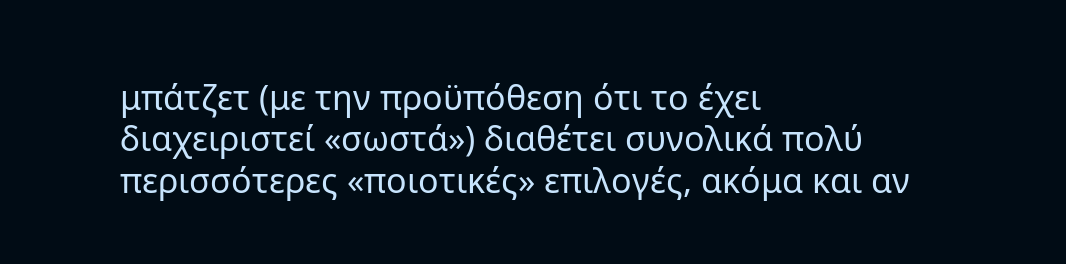μπάτζετ (με την προϋπόθεση ότι το έχει διαχειριστεί «σωστά») διαθέτει συνολικά πολύ περισσότερες «ποιοτικές» επιλογές, ακόμα και αν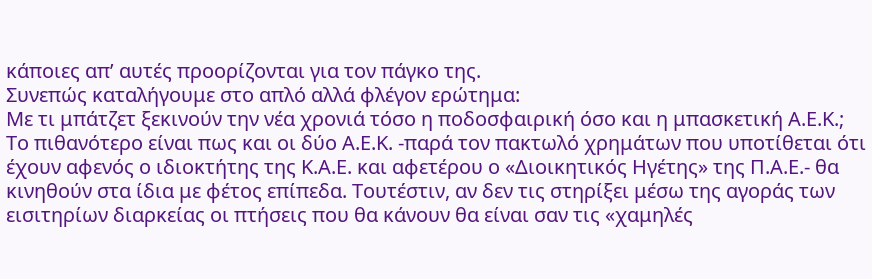κάποιες απ’ αυτές προορίζονται για τον πάγκο της.
Συνεπώς καταλήγουμε στο απλό αλλά φλέγον ερώτημα:
Με τι μπάτζετ ξεκινούν την νέα χρονιά τόσο η ποδοσφαιρική όσο και η μπασκετική Α.Ε.Κ.;
Το πιθανότερο είναι πως και οι δύο Α.Ε.Κ. -παρά τον πακτωλό χρημάτων που υποτίθεται ότι έχουν αφενός ο ιδιοκτήτης της Κ.Α.Ε. και αφετέρου ο «Διοικητικός Ηγέτης» της Π.Α.Ε.- θα κινηθούν στα ίδια με φέτος επίπεδα. Τουτέστιν, αν δεν τις στηρίξει μέσω της αγοράς των εισιτηρίων διαρκείας οι πτήσεις που θα κάνουν θα είναι σαν τις «χαμηλές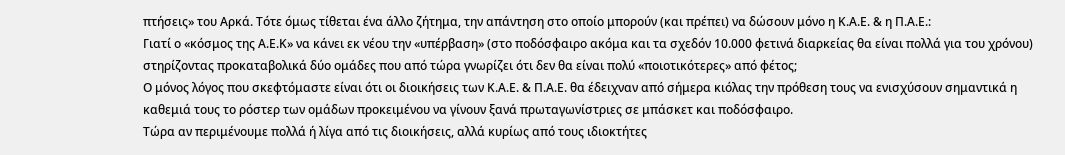πτήσεις» του Αρκά. Τότε όμως τίθεται ένα άλλο ζήτημα, την απάντηση στο οποίο μπορούν (και πρέπει) να δώσουν μόνο η Κ.Α.Ε. & η Π.Α.Ε.:
Γιατί ο «κόσμος της Α.Ε.Κ» να κάνει εκ νέου την «υπέρβαση» (στο ποδόσφαιρο ακόμα και τα σχεδόν 10.000 φετινά διαρκείας θα είναι πολλά για του χρόνου) στηρίζοντας προκαταβολικά δύο ομάδες που από τώρα γνωρίζει ότι δεν θα είναι πολύ «ποιοτικότερες» από φέτος;
Ο μόνος λόγος που σκεφτόμαστε είναι ότι οι διοικήσεις των Κ.Α.Ε. & Π.Α.Ε. θα έδειχναν από σήμερα κιόλας την πρόθεση τους να ενισχύσουν σημαντικά η καθεμιά τους το ρόστερ των ομάδων προκειμένου να γίνουν ξανά πρωταγωνίστριες σε μπάσκετ και ποδόσφαιρο.
Τώρα αν περιμένουμε πολλά ή λίγα από τις διοικήσεις, αλλά κυρίως από τους ιδιοκτήτες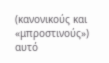(κανονικούς και «μπροστινούς») αυτό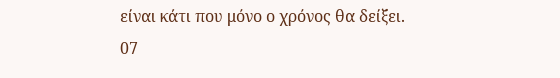είναι κάτι που μόνο ο χρόνος θα δείξει.
07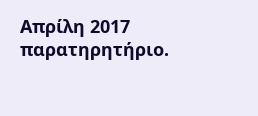Απρίλη 2017
παρατηρητήριο.